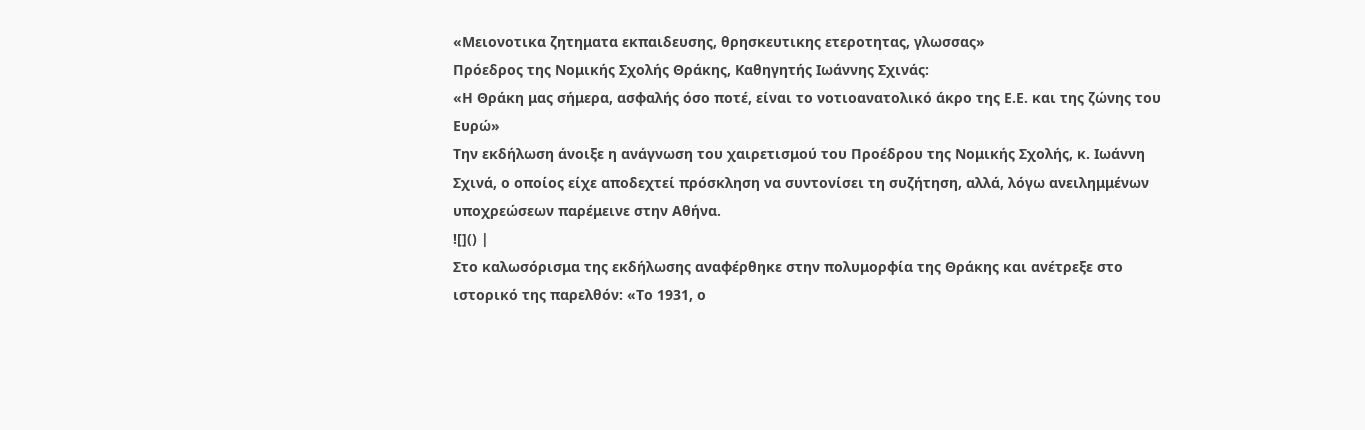«Μειονοτικα ζητηματα εκπαιδευσης, θρησκευτικης ετεροτητας, γλωσσας»
Πρόεδρος της Νομικής Σχολής Θράκης, Καθηγητής Ιωάννης Σχινάς:
«Η Θράκη μας σήμερα, ασφαλής όσο ποτέ, είναι το νοτιοανατολικό άκρο της Ε.Ε. και της ζώνης του Ευρώ»
Την εκδήλωση άνοιξε η ανάγνωση του χαιρετισμού του Προέδρου της Νομικής Σχολής, κ. Ιωάννη Σχινά, ο οποίος είχε αποδεχτεί πρόσκληση να συντονίσει τη συζήτηση, αλλά, λόγω ανειλημμένων υποχρεώσεων παρέμεινε στην Αθήνα.
![]() |
Στο καλωσόρισμα της εκδήλωσης αναφέρθηκε στην πολυμορφία της Θράκης και ανέτρεξε στο ιστορικό της παρελθόν: «Το 1931, ο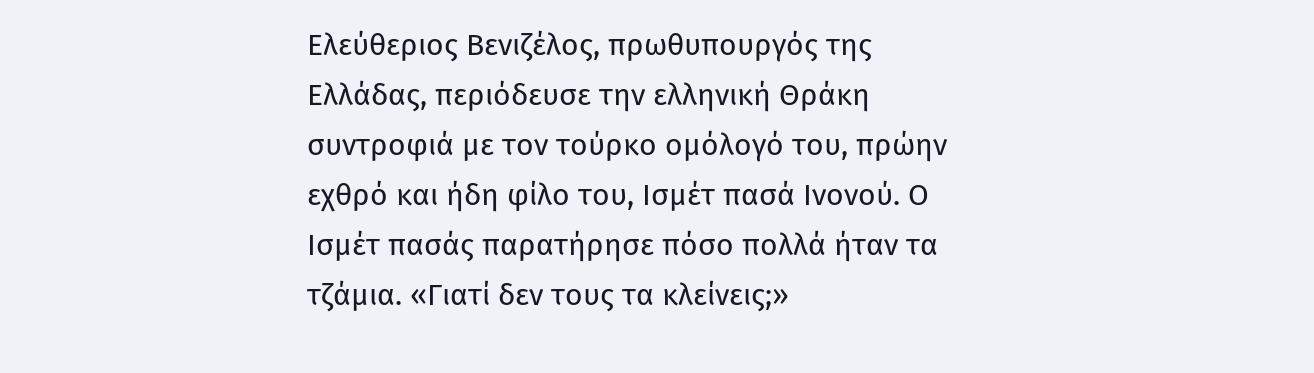Ελεύθεριος Βενιζέλος, πρωθυπουργός της Ελλάδας, περιόδευσε την ελληνική Θράκη συντροφιά με τον τούρκο ομόλογό του, πρώην εχθρό και ήδη φίλο του, Ισμέτ πασά Ινονού. Ο Ισμέτ πασάς παρατήρησε πόσο πολλά ήταν τα τζάμια. «Γιατί δεν τους τα κλείνεις;»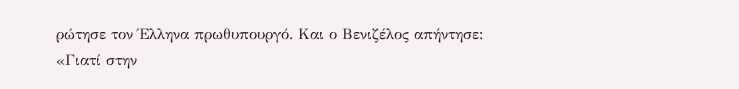ρώτησε τον Έλληνα πρωθυπουργό. Και ο Βενιζέλος απήντησε: «Γιατί στην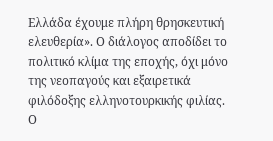Ελλάδα έχουμε πλήρη θρησκευτική ελευθερία». Ο διάλογος αποδίδει το πολιτικό κλίμα της εποχής, όχι μόνο της νεοπαγούς και εξαιρετικά φιλόδοξης ελληνοτουρκικής φιλίας.
Ο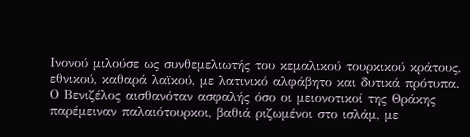Ινονού μιλούσε ως συνθεμελιωτής του κεμαλικού τουρκικού κράτους, εθνικού, καθαρά λαϊκού, με λατινικό αλφάβητο και δυτικά πρότυπα.
Ο Βενιζέλος αισθανόταν ασφαλής όσο οι μειονοτικοί της Θράκης παρέμειναν παλαιότουρκοι, βαθιά ριζωμένοι στο ισλάμ, με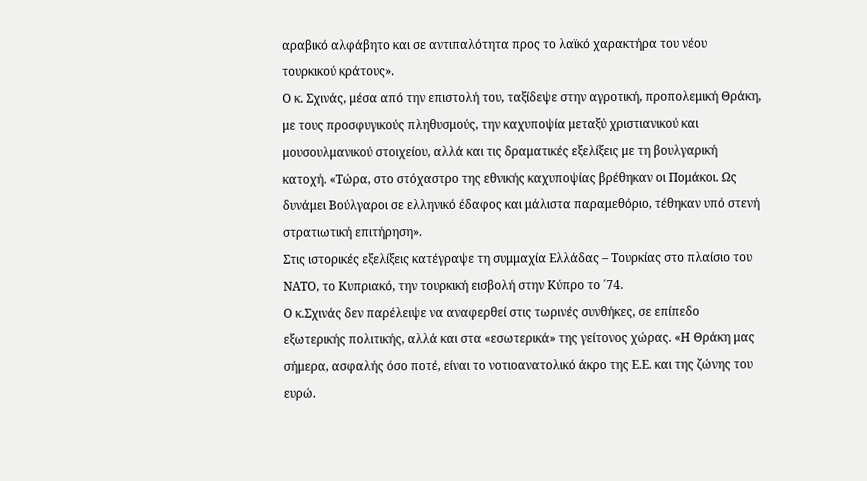αραβικό αλφάβητο και σε αντιπαλότητα προς το λαϊκό χαρακτήρα του νέου τουρκικού κράτους».
Ο κ. Σχινάς, μέσα από την επιστολή του, ταξίδεψε στην αγροτική, προπολεμική Θράκη, με τους προσφυγικούς πληθυσμούς, την καχυποψία μεταξύ χριστιανικού και μουσουλμανικού στοιχείου, αλλά και τις δραματικές εξελίξεις με τη βουλγαρική κατοχή. «Τώρα, στο στόχαστρο της εθνικής καχυποψίας βρέθηκαν οι Πομάκοι. Ως δυνάμει Βούλγαροι σε ελληνικό έδαφος και μάλιστα παραμεθόριο, τέθηκαν υπό στενή στρατιωτική επιτήρηση».
Στις ιστορικές εξελίξεις κατέγραψε τη συμμαχία Ελλάδας – Τουρκίας στο πλαίσιο του ΝΑΤΟ, το Κυπριακό, την τουρκική εισβολή στην Κύπρο το ΄74.
Ο κ.Σχινάς δεν παρέλειψε να αναφερθεί στις τωρινές συνθήκες, σε επίπεδο εξωτερικής πολιτικής, αλλά και στα «εσωτερικά» της γείτονος χώρας. «Η Θράκη μας σήμερα, ασφαλής όσο ποτέ, είναι το νοτιοανατολικό άκρο της Ε.Ε. και της ζώνης του ευρώ.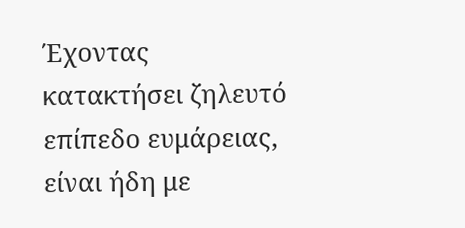Έχοντας κατακτήσει ζηλευτό επίπεδο ευμάρειας, είναι ήδη με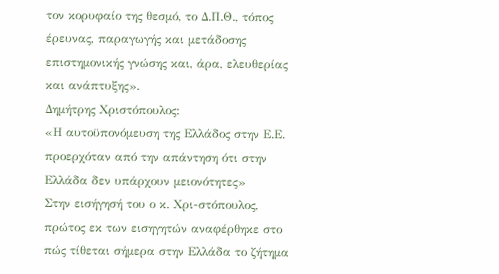τον κορυφαίο της θεσμό, το Δ.Π.Θ., τόπος έρευνας, παραγωγής και μετάδοσης επιστημονικής γνώσης και, άρα, ελευθερίας και ανάπτυξης».
Δημήτρης Χριστόπουλος:
«Η αυτοϋπονόμευση της Ελλάδος στην Ε.Ε. προερχόταν από την απάντηση ότι στην Ελλάδα δεν υπάρχουν μειονότητες»
Στην εισήγησή του ο κ. Χρι-στόπουλος, πρώτος εκ των εισηγητών αναφέρθηκε στο πώς τίθεται σήμερα στην Ελλάδα το ζήτημα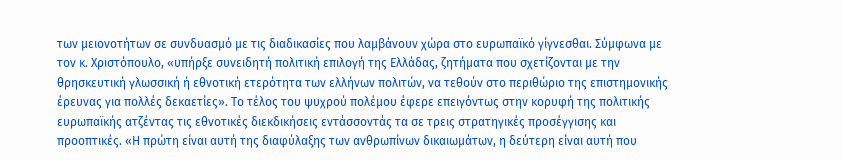των μειονοτήτων σε συνδυασμό με τις διαδικασίες που λαμβάνουν χώρα στο ευρωπαϊκό γίγνεσθαι. Σύμφωνα με τον κ. Χριστόπουλο, «υπήρξε συνειδητή πολιτική επιλογή της Ελλάδας, ζητήματα που σχετίζονται με την θρησκευτική γλωσσική ή εθνοτική ετερότητα των ελλήνων πολιτών, να τεθούν στο περιθώριο της επιστημονικής έρευνας για πολλές δεκαετίες». Το τέλος του ψυχρού πολέμου έφερε επειγόντως στην κορυφή της πολιτικής ευρωπαϊκής ατζέντας τις εθνοτικές διεκδικήσεις εντάσσοντάς τα σε τρεις στρατηγικές προσέγγισης και προοπτικές. «Η πρώτη είναι αυτή της διαφύλαξης των ανθρωπίνων δικαιωμάτων, η δεύτερη είναι αυτή που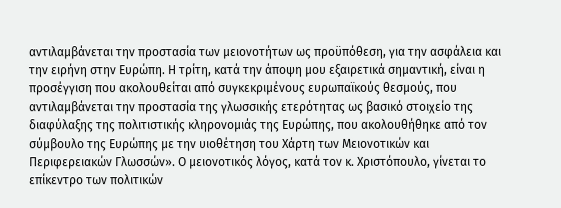αντιλαμβάνεται την προστασία των μειονοτήτων ως προϋπόθεση, για την ασφάλεια και την ειρήνη στην Ευρώπη. Η τρίτη, κατά την άποψη μου εξαιρετικά σημαντική, είναι η προσέγγιση που ακολουθείται από συγκεκριμένους ευρωπαϊκούς θεσμούς, που αντιλαμβάνεται την προστασία της γλωσσικής ετερότητας ως βασικό στοιχείο της διαφύλαξης της πολιτιστικής κληρονομιάς της Ευρώπης, που ακολουθήθηκε από τον σύμβουλο της Ευρώπης με την υιοθέτηση του Χάρτη των Μειονοτικών και Περιφερειακών Γλωσσών». Ο μειονοτικός λόγος, κατά τον κ. Χριστόπουλο, γίνεται το επίκεντρο των πολιτικών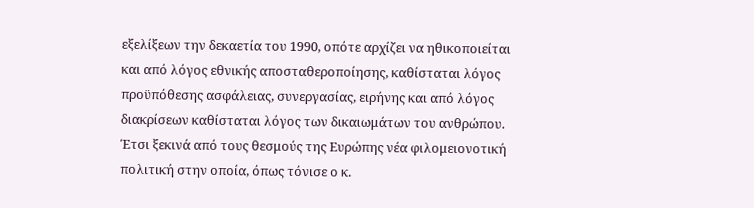εξελίξεων την δεκαετία του 1990, οπότε αρχίζει να ηθικοποιείται και από λόγος εθνικής αποσταθεροποίησης, καθίσταται λόγος προϋπόθεσης ασφάλειας, συνεργασίας, ειρήνης και από λόγος διακρίσεων καθίσταται λόγος των δικαιωμάτων του ανθρώπου. Έτσι ξεκινά από τους θεσμούς της Ευρώπης νέα φιλομειονοτική πολιτική στην οποία, όπως τόνισε ο κ.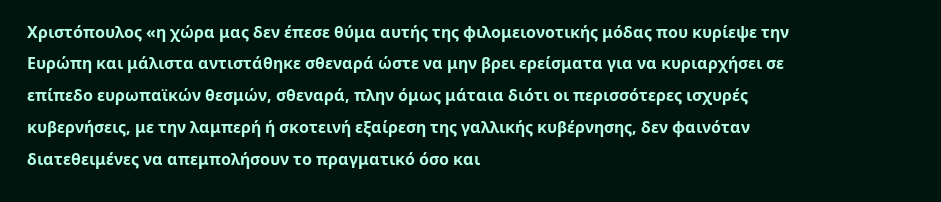Χριστόπουλος «η χώρα μας δεν έπεσε θύμα αυτής της φιλομειονοτικής μόδας που κυρίεψε την Ευρώπη και μάλιστα αντιστάθηκε σθεναρά ώστε να μην βρει ερείσματα για να κυριαρχήσει σε επίπεδο ευρωπαϊκών θεσμών, σθεναρά, πλην όμως μάταια διότι οι περισσότερες ισχυρές κυβερνήσεις, με την λαμπερή ή σκοτεινή εξαίρεση της γαλλικής κυβέρνησης, δεν φαινόταν διατεθειμένες να απεμπολήσουν το πραγματικό όσο και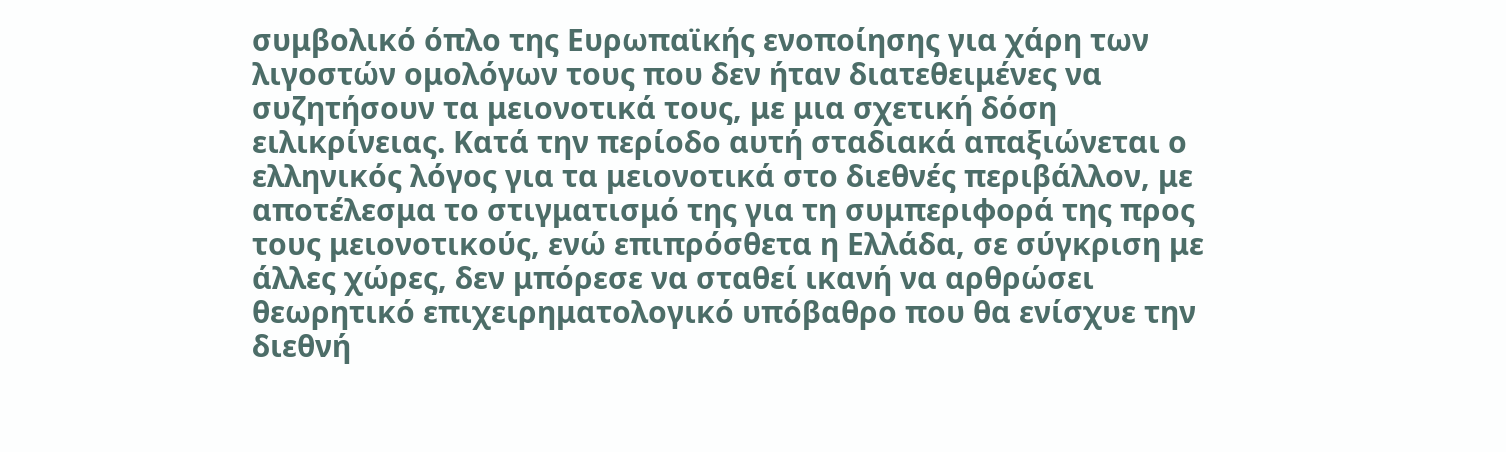συμβολικό όπλο της Ευρωπαϊκής ενοποίησης για χάρη των λιγοστών ομολόγων τους που δεν ήταν διατεθειμένες να συζητήσουν τα μειονοτικά τους, με μια σχετική δόση ειλικρίνειας. Κατά την περίοδο αυτή σταδιακά απαξιώνεται ο ελληνικός λόγος για τα μειονοτικά στο διεθνές περιβάλλον, με αποτέλεσμα το στιγματισμό της για τη συμπεριφορά της προς τους μειονοτικούς, ενώ επιπρόσθετα η Ελλάδα, σε σύγκριση με άλλες χώρες, δεν μπόρεσε να σταθεί ικανή να αρθρώσει θεωρητικό επιχειρηματολογικό υπόβαθρο που θα ενίσχυε την διεθνή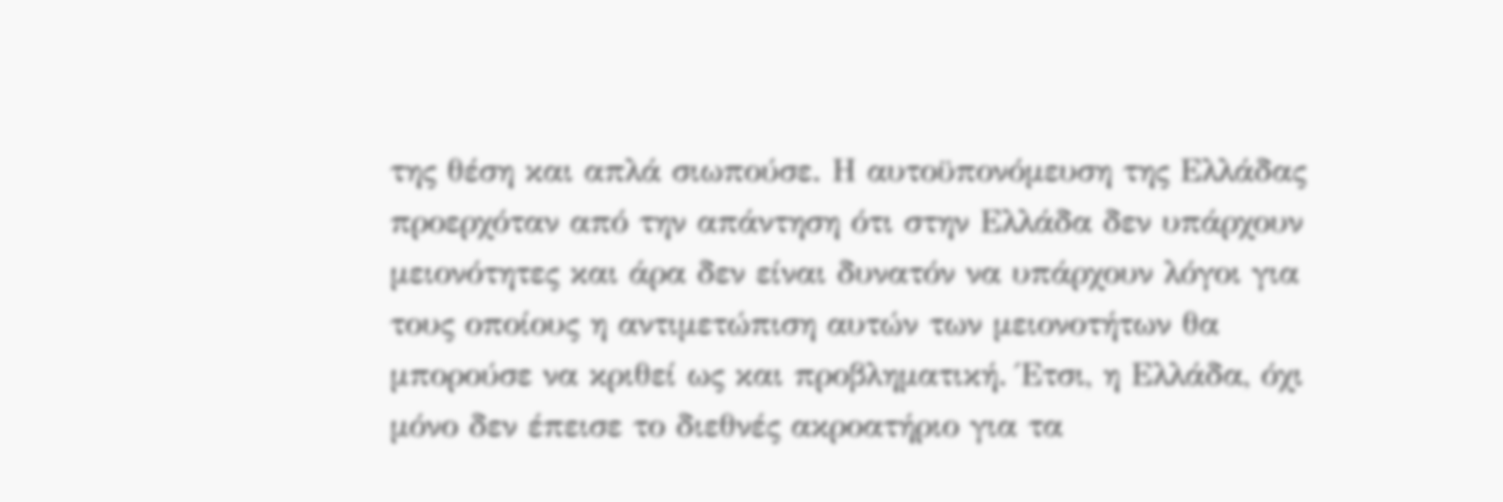της θέση και απλά σιωπούσε. Η αυτοϋπονόμευση της Ελλάδας προερχόταν από την απάντηση ότι στην Ελλάδα δεν υπάρχουν μειονότητες και άρα δεν είναι δυνατόν να υπάρχουν λόγοι για τους οποίους η αντιμετώπιση αυτών των μειονοτήτων θα μπορούσε να κριθεί ως και προβληματική. Έτσι, η Ελλάδα, όχι μόνο δεν έπεισε το διεθνές ακροατήριο για τα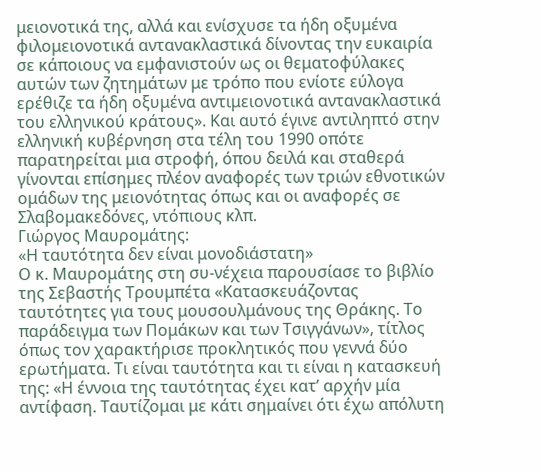μειονοτικά της, αλλά και ενίσχυσε τα ήδη οξυμένα φιλομειονοτικά αντανακλαστικά δίνοντας την ευκαιρία σε κάποιους να εμφανιστούν ως οι θεματοφύλακες αυτών των ζητημάτων με τρόπο που ενίοτε εύλογα ερέθιζε τα ήδη οξυμένα αντιμειονοτικά αντανακλαστικά του ελληνικού κράτους». Και αυτό έγινε αντιληπτό στην ελληνική κυβέρνηση στα τέλη του 1990 οπότε παρατηρείται μια στροφή, όπου δειλά και σταθερά γίνονται επίσημες πλέον αναφορές των τριών εθνοτικών ομάδων της μειονότητας όπως και οι αναφορές σε Σλαβομακεδόνες, ντόπιους κλπ.
Γιώργος Μαυρομάτης:
«Η ταυτότητα δεν είναι μονοδιάστατη»
Ο κ. Μαυρομάτης στη συ-νέχεια παρουσίασε το βιβλίο της Σεβαστής Τρουμπέτα «Κατασκευάζοντας ταυτότητες για τους μουσουλμάνους της Θράκης. Το παράδειγμα των Πομάκων και των Τσιγγάνων», τίτλος όπως τον χαρακτήρισε προκλητικός που γεννά δύο ερωτήματα. Τι είναι ταυτότητα και τι είναι η κατασκευή της: «Η έννοια της ταυτότητας έχει κατ’ αρχήν μία αντίφαση. Ταυτίζομαι με κάτι σημαίνει ότι έχω απόλυτη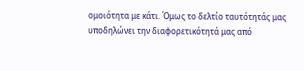ομοιότητα με κάτι. Όμως το δελτίο ταυτότητάς μας υποδηλώνει την διαφορετικότητά μας από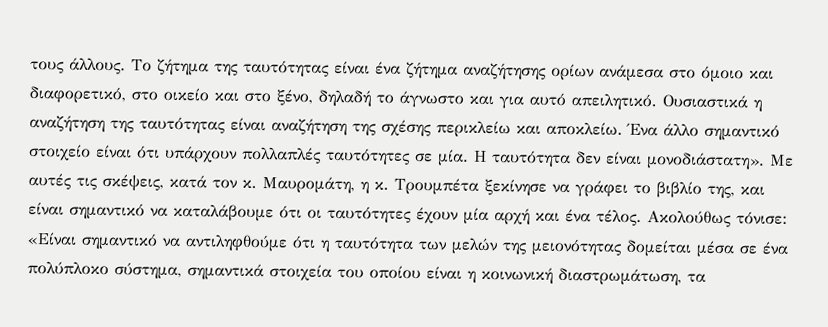τους άλλους. Το ζήτημα της ταυτότητας είναι ένα ζήτημα αναζήτησης ορίων ανάμεσα στο όμοιο και διαφορετικό, στο οικείο και στο ξένο, δηλαδή το άγνωστο και για αυτό απειλητικό. Ουσιαστικά η αναζήτηση της ταυτότητας είναι αναζήτηση της σχέσης περικλείω και αποκλείω. Ένα άλλο σημαντικό στοιχείο είναι ότι υπάρχουν πολλαπλές ταυτότητες σε μία. Η ταυτότητα δεν είναι μονοδιάστατη». Με αυτές τις σκέψεις, κατά τον κ. Μαυρομάτη, η κ. Τρουμπέτα ξεκίνησε να γράφει το βιβλίο της, και είναι σημαντικό να καταλάβουμε ότι οι ταυτότητες έχουν μία αρχή και ένα τέλος. Ακολούθως τόνισε: «Είναι σημαντικό να αντιληφθούμε ότι η ταυτότητα των μελών της μειονότητας δομείται μέσα σε ένα πολύπλοκο σύστημα, σημαντικά στοιχεία του οποίου είναι η κοινωνική διαστρωμάτωση, τα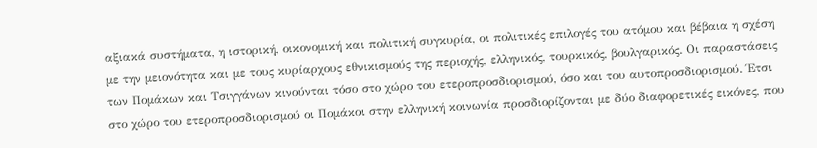αξιακά συστήματα, η ιστορική, οικονομική και πολιτική συγκυρία, οι πολιτικές επιλογές του ατόμου και βέβαια η σχέση με την μειονότητα και με τους κυρίαρχους εθνικισμούς της περιοχής, ελληνικός, τουρκικός, βουλγαρικός. Οι παραστάσεις των Πομάκων και Τσιγγάνων κινούνται τόσο στο χώρο του ετεροπροσδιορισμού, όσο και του αυτοπροσδιορισμού. Έτσι στο χώρο του ετεροπροσδιορισμού οι Πομάκοι στην ελληνική κοινωνία προσδιορίζονται με δύο διαφορετικές εικόνες, που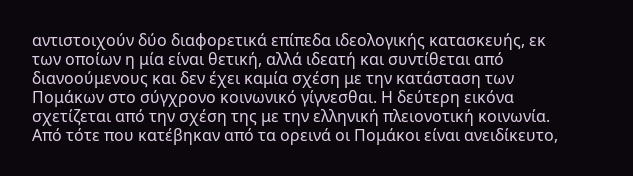αντιστοιχούν δύο διαφορετικά επίπεδα ιδεολογικής κατασκευής, εκ των οποίων η μία είναι θετική, αλλά ιδεατή και συντίθεται από διανοούμενους και δεν έχει καμία σχέση με την κατάσταση των Πομάκων στο σύγχρονο κοινωνικό γίγνεσθαι. Η δεύτερη εικόνα σχετίζεται από την σχέση της με την ελληνική πλειονοτική κοινωνία. Από τότε που κατέβηκαν από τα ορεινά οι Πομάκοι είναι ανειδίκευτο,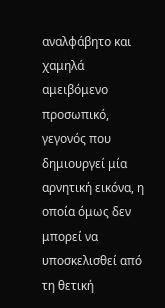αναλφάβητο και χαμηλά αμειβόμενο προσωπικό, γεγονός που δημιουργεί μία αρνητική εικόνα, η οποία όμως δεν μπορεί να υποσκελισθεί από τη θετική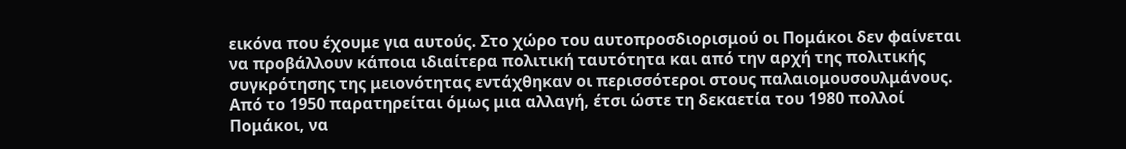εικόνα που έχουμε για αυτούς. Στο χώρο του αυτοπροσδιορισμού οι Πομάκοι δεν φαίνεται να προβάλλουν κάποια ιδιαίτερα πολιτική ταυτότητα και από την αρχή της πολιτικής συγκρότησης της μειονότητας εντάχθηκαν οι περισσότεροι στους παλαιομουσουλμάνους. Από το 1950 παρατηρείται όμως μια αλλαγή, έτσι ώστε τη δεκαετία του 1980 πολλοί Πομάκοι, να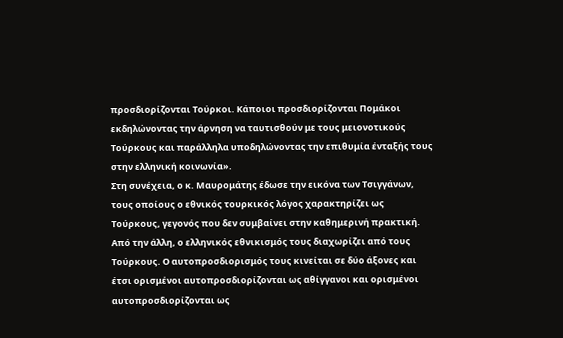προσδιορίζονται Τούρκοι. Κάποιοι προσδιορίζονται Πομάκοι εκδηλώνοντας την άρνηση να ταυτισθούν με τους μειονοτικούς Τούρκους και παράλληλα υποδηλώνοντας την επιθυμία ένταξής τους στην ελληνική κοινωνία».
Στη συνέχεια, ο κ. Μαυρομάτης έδωσε την εικόνα των Τσιγγάνων, τους οποίους ο εθνικός τουρκικός λόγος χαρακτηρίζει ως Τούρκους, γεγονός που δεν συμβαίνει στην καθημερινή πρακτική. Από την άλλη, ο ελληνικός εθνικισμός τους διαχωρίζει από τους Τούρκους. Ο αυτοπροσδιορισμός τους κινείται σε δύο άξονες και έτσι ορισμένοι αυτοπροσδιορίζονται ως αθίγγανοι και ορισμένοι αυτοπροσδιορίζονται ως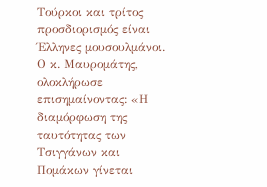Τούρκοι και τρίτος προσδιορισμός είναι Έλληνες μουσουλμάνοι.
Ο κ. Μαυρομάτης, ολοκλήρωσε επισημαίνοντας: «Η διαμόρφωση της ταυτότητας των Τσιγγάνων και Πομάκων γίνεται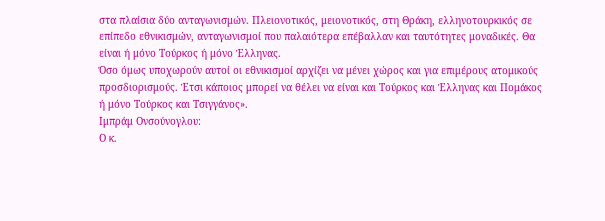στα πλαίσια δύο ανταγωνισμών. Πλειονοτικός, μειονοτικός, στη Θράκη, ελληνοτουρκικός σε επίπεδο εθνικισμών, ανταγωνισμοί που παλαιότερα επέβαλλαν και ταυτότητες μοναδικές. Θα είναι ή μόνο Τούρκος ή μόνο Έλληνας.
Όσο όμως υποχωρούν αυτοί οι εθνικισμοί αρχίζει να μένει χώρος και για επιμέρους ατομικούς προσδιορισμούς. Έτσι κάποιος μπορεί να θέλει να είναι και Τούρκος και Έλληνας και Πομάκος ή μόνο Τούρκος και Τσιγγάνος».
Ιμπράμ Ονσούνογλου:
Ο κ.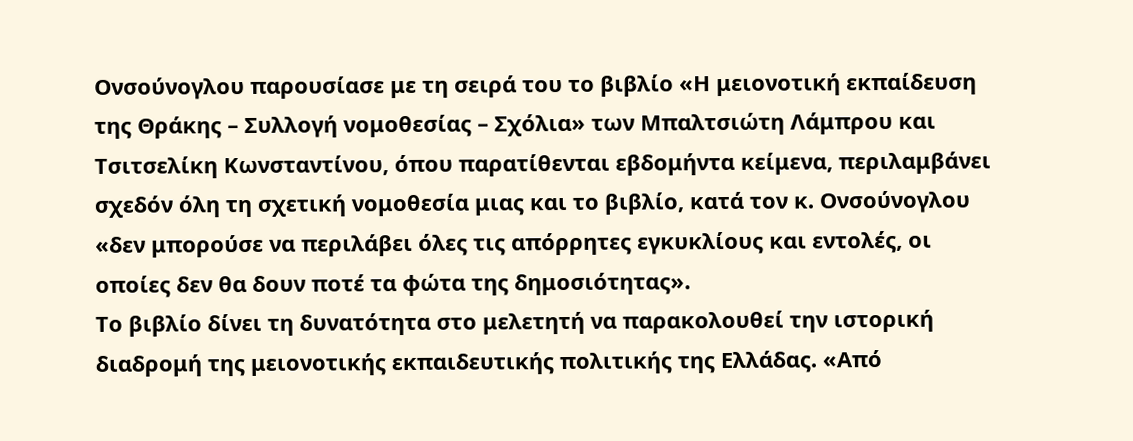Ονσούνογλου παρουσίασε με τη σειρά του το βιβλίο «Η μειονοτική εκπαίδευση της Θράκης – Συλλογή νομοθεσίας – Σχόλια» των Μπαλτσιώτη Λάμπρου και Τσιτσελίκη Κωνσταντίνου, όπου παρατίθενται εβδομήντα κείμενα, περιλαμβάνει σχεδόν όλη τη σχετική νομοθεσία μιας και το βιβλίο, κατά τον κ. Ονσούνογλου «δεν μπορούσε να περιλάβει όλες τις απόρρητες εγκυκλίους και εντολές, οι οποίες δεν θα δουν ποτέ τα φώτα της δημοσιότητας».
Το βιβλίο δίνει τη δυνατότητα στο μελετητή να παρακολουθεί την ιστορική διαδρομή της μειονοτικής εκπαιδευτικής πολιτικής της Ελλάδας. «Από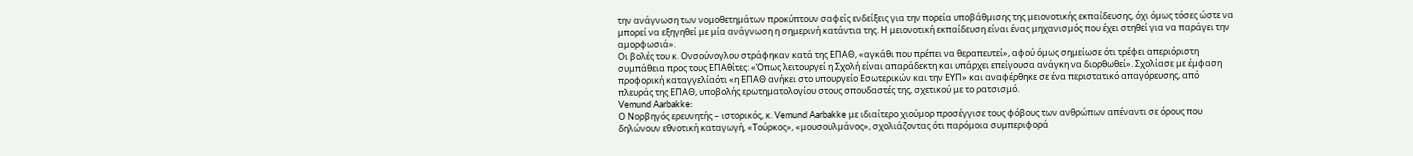την ανάγνωση των νομοθετημάτων προκύπτουν σαφείς ενδείξεις για την πορεία υποβάθμισης της μειονοτικής εκπαίδευσης, όχι όμως τόσες ώστε να μπορεί να εξηγηθεί με μία ανάγνωση η σημερινή κατάντια της. Η μειονοτική εκπαίδευση είναι ένας μηχανισμός που έχει στηθεί για να παράγει την αμορφωσιά».
Οι βολές του κ. Ονσούνογλου στράφηκαν κατά της ΕΠΑΘ, «αγκάθι που πρέπει να θεραπευτεί», αφού όμως σημείωσε ότι τρέφει απεριόριστη συμπάθεια προς τους ΕΠΑθίτες: «Όπως λειτουργεί η Σχολή είναι απαράδεκτη και υπάρχει επείγουσα ανάγκη να διορθωθεί». Σχολίασε με έμφαση προφορική καταγγελίαότι «η ΕΠΑΘ ανήκει στο υπουργείο Εσωτερικών και την ΕΥΠ» και αναφέρθηκε σε ένα περιστατικό απαγόρευσης, από πλευράς της ΕΠΑΘ, υποβολής ερωτηματολογίου στους σπουδαστές της, σχετικού με το ρατσισμό.
Vemund Aarbakke:
Ο Νορβηγός ερευνητής – ιστορικός, κ. Vemund Aarbakke με ιδιαίτερο χιούμορ προσέγγισε τους φόβους των ανθρώπων απέναντι σε όρους που δηλώνουν εθνοτική καταγωγή, «Τούρκος», «μουσουλμάνος», σχολιάζοντας ότι παρόμοια συμπεριφορά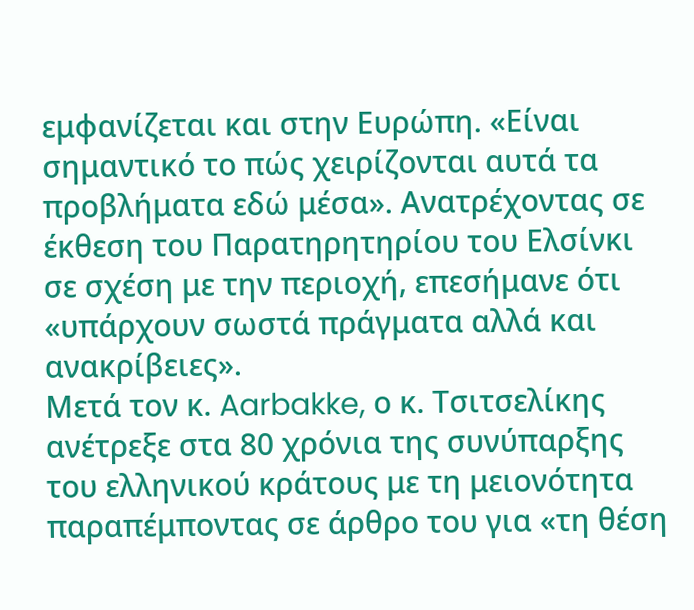εμφανίζεται και στην Ευρώπη. «Είναι σημαντικό το πώς χειρίζονται αυτά τα προβλήματα εδώ μέσα». Ανατρέχοντας σε έκθεση του Παρατηρητηρίου του Ελσίνκι σε σχέση με την περιοχή, επεσήμανε ότι «υπάρχουν σωστά πράγματα αλλά και ανακρίβειες».
Μετά τον κ. Aarbakke, ο κ. Τσιτσελίκης ανέτρεξε στα 80 χρόνια της συνύπαρξης του ελληνικού κράτους με τη μειονότητα παραπέμποντας σε άρθρο του για «τη θέση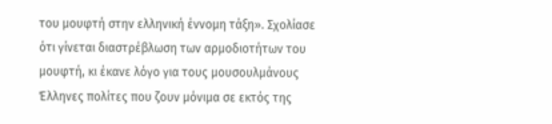του μουφτή στην ελληνική έννομη τάξη». Σχολίασε ότι γίνεται διαστρέβλωση των αρμοδιοτήτων του μουφτή, κι έκανε λόγο για τους μουσουλμάνους Έλληνες πολίτες που ζουν μόνιμα σε εκτός της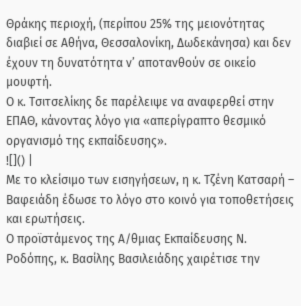Θράκης περιοχή, (περίπου 25% της μειονότητας διαβιεί σε Αθήνα, Θεσσαλονίκη, Δωδεκάνησα) και δεν έχουν τη δυνατότητα ν’ αποτανθούν σε οικείο μουφτή.
Ο κ. Τσιτσελίκης δε παρέλειψε να αναφερθεί στην ΕΠΑΘ, κάνοντας λόγο για «απερίγραπτο θεσμικό οργανισμό της εκπαίδευσης».
![]() |
Με το κλείσιμο των εισηγήσεων, η κ. Τζένη Κατσαρή – Βαφειάδη έδωσε το λόγο στο κοινό για τοποθετήσεις και ερωτήσεις.
Ο προϊστάμενος της Α/θμιας Εκπαίδευσης Ν. Ροδόπης, κ. Βασίλης Βασιλειάδης χαιρέτισε την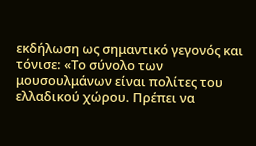εκδήλωση ως σημαντικό γεγονός και τόνισε: «Το σύνολο των μουσουλμάνων είναι πολίτες του ελλαδικού χώρου. Πρέπει να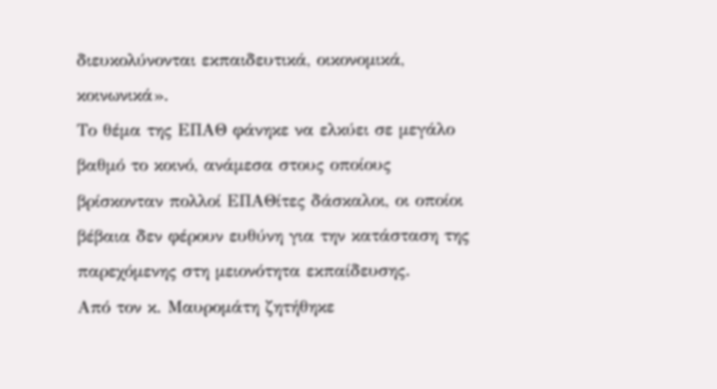διευκολύνονται εκπαιδευτικά, οικονομικά, κοινωνικά».
Το θέμα της ΕΠΑΘ φάνηκε να ελκύει σε μεγάλο βαθμό το κοινό, ανάμεσα στους οποίους βρίσκονταν πολλοί ΕΠΑΘίτες δάσκαλοι, οι οποίοι βέβαια δεν φέρουν ευθύνη για την κατάσταση της παρεχόμενης στη μειονότητα εκπαίδευσης.
Από τον κ. Μαυρομάτη ζητήθηκε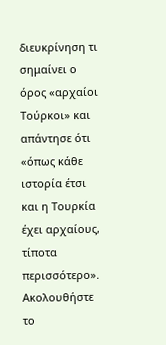διευκρίνηση τι σημαίνει ο όρος «αρχαίοι Τούρκοι» και απάντησε ότι «όπως κάθε ιστορία έτσι και η Τουρκία έχει αρχαίους, τίποτα περισσότερο».
Ακολουθήστε το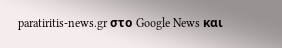paratiritis-news.gr στο Google News και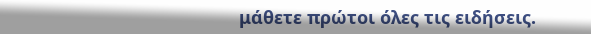μάθετε πρώτοι όλες τις ειδήσεις.